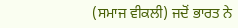(ਸਮਾਜ ਵੀਕਲੀ) ਜਦੋਂ ਭਾਰਤ ਨੇ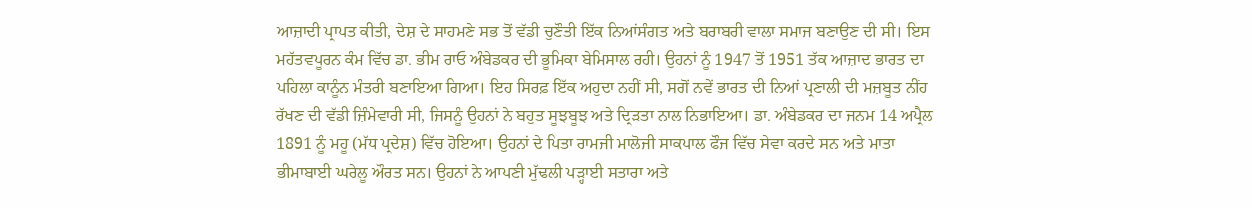ਆਜ਼ਾਦੀ ਪ੍ਰਾਪਤ ਕੀਤੀ, ਦੇਸ਼ ਦੇ ਸਾਹਮਣੇ ਸਭ ਤੋਂ ਵੱਡੀ ਚੁਣੌਤੀ ਇੱਕ ਨਿਆਂਸੰਗਤ ਅਤੇ ਬਰਾਬਰੀ ਵਾਲਾ ਸਮਾਜ ਬਣਾਉਣ ਦੀ ਸੀ। ਇਸ ਮਹੱਤਵਪੂਰਨ ਕੰਮ ਵਿੱਚ ਡਾ. ਭੀਮ ਰਾਓ ਅੰਬੇਡਕਰ ਦੀ ਭੂਮਿਕਾ ਬੇਮਿਸਾਲ ਰਹੀ। ਉਹਨਾਂ ਨੂੰ 1947 ਤੋਂ 1951 ਤੱਕ ਆਜ਼ਾਦ ਭਾਰਤ ਦਾ ਪਹਿਲਾ ਕਾਨੂੰਨ ਮੰਤਰੀ ਬਣਾਇਆ ਗਿਆ। ਇਹ ਸਿਰਫ਼ ਇੱਕ ਅਹੁਦਾ ਨਹੀਂ ਸੀ, ਸਗੋਂ ਨਵੇਂ ਭਾਰਤ ਦੀ ਨਿਆਂ ਪ੍ਰਣਾਲੀ ਦੀ ਮਜ਼ਬੂਤ ਨੀਂਹ ਰੱਖਣ ਦੀ ਵੱਡੀ ਜ਼ਿੰਮੇਵਾਰੀ ਸੀ, ਜਿਸਨੂੰ ਉਹਨਾਂ ਨੇ ਬਹੁਤ ਸੂਝਬੂਝ ਅਤੇ ਦ੍ਰਿੜਤਾ ਨਾਲ ਨਿਭਾਇਆ। ਡਾ. ਅੰਬੇਡਕਰ ਦਾ ਜਨਮ 14 ਅਪ੍ਰੈਲ 1891 ਨੂੰ ਮਹੂ (ਮੱਧ ਪ੍ਰਦੇਸ਼) ਵਿੱਚ ਹੋਇਆ। ਉਹਨਾਂ ਦੇ ਪਿਤਾ ਰਾਮਜੀ ਮਾਲੋਜੀ ਸਾਕਪਾਲ ਫੌਜ ਵਿੱਚ ਸੇਵਾ ਕਰਦੇ ਸਨ ਅਤੇ ਮਾਤਾ ਭੀਮਾਬਾਈ ਘਰੇਲੂ ਔਰਤ ਸਨ। ਉਹਨਾਂ ਨੇ ਆਪਣੀ ਮੁੱਢਲੀ ਪੜ੍ਹਾਈ ਸਤਾਰਾ ਅਤੇ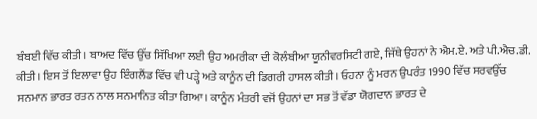ਬੰਬਈ ਵਿੱਚ ਕੀਤੀ। ਬਾਅਦ ਵਿੱਚ ਉੱਚ ਸਿੱਖਿਆ ਲਈ ਉਹ ਅਮਰੀਕਾ ਦੀ ਕੋਲੰਬੀਆ ਯੂਨੀਵਰਸਿਟੀ ਗਏ, ਜਿੱਥੇ ਉਹਨਾਂ ਨੇ ਐਮ.ਏ. ਅਤੇ ਪੀ.ਐਚ.ਡੀ. ਕੀਤੀ। ਇਸ ਤੋਂ ਇਲਾਵਾ ਉਹ ਇੰਗਲੈਂਡ ਵਿੱਚ ਵੀ ਪੜ੍ਹੇ ਅਤੇ ਕਾਨੂੰਨ ਦੀ ਡਿਗਰੀ ਹਾਸਲ ਕੀਤੀ। ਓਹਨਾ ਨੂੰ ਮਰਨ ਉਪਰੰਤ 1990 ਵਿੱਚ ਸਰਵਉੱਚ ਸਨਮਾਨ ਭਾਰਤ ਰਤਨ ਨਾਲ ਸਨਮਾਨਿਤ ਕੀਤਾ ਗਿਆ। ਕਾਨੂੰਨ ਮੰਤਰੀ ਵਜੋਂ ਉਹਨਾਂ ਦਾ ਸਭ ਤੋਂ ਵੱਡਾ ਯੋਗਦਾਨ ਭਾਰਤ ਦੇ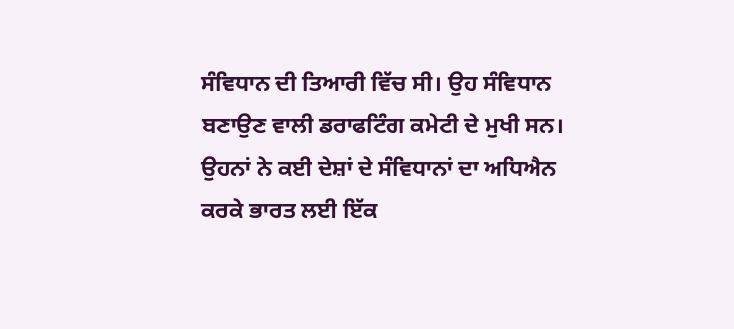ਸੰਵਿਧਾਨ ਦੀ ਤਿਆਰੀ ਵਿੱਚ ਸੀ। ਉਹ ਸੰਵਿਧਾਨ ਬਣਾਉਣ ਵਾਲੀ ਡਰਾਫਟਿੰਗ ਕਮੇਟੀ ਦੇ ਮੁਖੀ ਸਨ। ਉਹਨਾਂ ਨੇ ਕਈ ਦੇਸ਼ਾਂ ਦੇ ਸੰਵਿਧਾਨਾਂ ਦਾ ਅਧਿਐਨ ਕਰਕੇ ਭਾਰਤ ਲਈ ਇੱਕ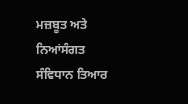ਮਜ਼ਬੂਤ ਅਤੇ ਨਿਆਂਸੰਗਤ ਸੰਵਿਧਾਨ ਤਿਆਰ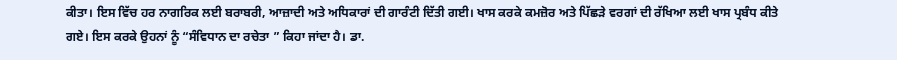ਕੀਤਾ। ਇਸ ਵਿੱਚ ਹਰ ਨਾਗਰਿਕ ਲਈ ਬਰਾਬਰੀ, ਆਜ਼ਾਦੀ ਅਤੇ ਅਧਿਕਾਰਾਂ ਦੀ ਗਾਰੰਟੀ ਦਿੱਤੀ ਗਈ। ਖਾਸ ਕਰਕੇ ਕਮਜ਼ੋਰ ਅਤੇ ਪਿੱਛੜੇ ਵਰਗਾਂ ਦੀ ਰੱਖਿਆ ਲਈ ਖਾਸ ਪ੍ਰਬੰਧ ਕੀਤੇ ਗਏ। ਇਸ ਕਰਕੇ ਉਹਨਾਂ ਨੂੰ “ਸੰਵਿਧਾਨ ਦਾ ਰਚੇਤਾ ” ਕਿਹਾ ਜਾਂਦਾ ਹੈ। ਡਾ.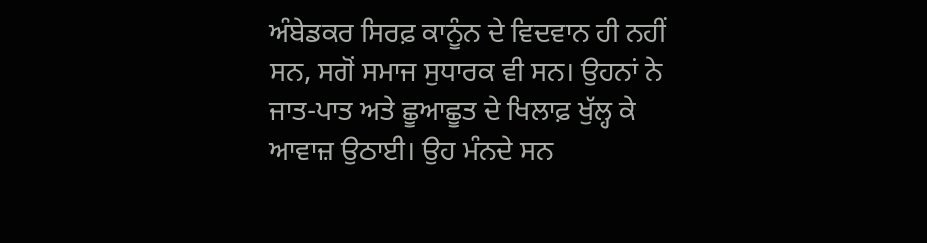ਅੰਬੇਡਕਰ ਸਿਰਫ਼ ਕਾਨੂੰਨ ਦੇ ਵਿਦਵਾਨ ਹੀ ਨਹੀਂ ਸਨ, ਸਗੋਂ ਸਮਾਜ ਸੁਧਾਰਕ ਵੀ ਸਨ। ਉਹਨਾਂ ਨੇ ਜਾਤ-ਪਾਤ ਅਤੇ ਛੂਆਛੂਤ ਦੇ ਖਿਲਾਫ਼ ਖੁੱਲ੍ਹ ਕੇ ਆਵਾਜ਼ ਉਠਾਈ। ਉਹ ਮੰਨਦੇ ਸਨ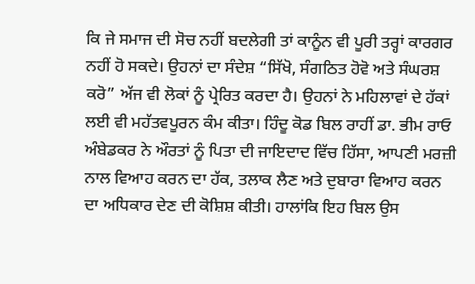ਕਿ ਜੇ ਸਮਾਜ ਦੀ ਸੋਚ ਨਹੀਂ ਬਦਲੇਗੀ ਤਾਂ ਕਾਨੂੰਨ ਵੀ ਪੂਰੀ ਤਰ੍ਹਾਂ ਕਾਰਗਰ ਨਹੀਂ ਹੋ ਸਕਦੇ। ਉਹਨਾਂ ਦਾ ਸੰਦੇਸ਼ “ਸਿੱਖੋ, ਸੰਗਠਿਤ ਹੋਵੋ ਅਤੇ ਸੰਘਰਸ਼ ਕਰੋ” ਅੱਜ ਵੀ ਲੋਕਾਂ ਨੂੰ ਪ੍ਰੇਰਿਤ ਕਰਦਾ ਹੈ। ਉਹਨਾਂ ਨੇ ਮਹਿਲਾਵਾਂ ਦੇ ਹੱਕਾਂ ਲਈ ਵੀ ਮਹੱਤਵਪੂਰਨ ਕੰਮ ਕੀਤਾ। ਹਿੰਦੂ ਕੋਡ ਬਿਲ ਰਾਹੀਂ ਡਾ. ਭੀਮ ਰਾਓ ਅੰਬੇਡਕਰ ਨੇ ਔਰਤਾਂ ਨੂੰ ਪਿਤਾ ਦੀ ਜਾਇਦਾਦ ਵਿੱਚ ਹਿੱਸਾ, ਆਪਣੀ ਮਰਜ਼ੀ ਨਾਲ ਵਿਆਹ ਕਰਨ ਦਾ ਹੱਕ, ਤਲਾਕ ਲੈਣ ਅਤੇ ਦੁਬਾਰਾ ਵਿਆਹ ਕਰਨ ਦਾ ਅਧਿਕਾਰ ਦੇਣ ਦੀ ਕੋਸ਼ਿਸ਼ ਕੀਤੀ। ਹਾਲਾਂਕਿ ਇਹ ਬਿਲ ਉਸ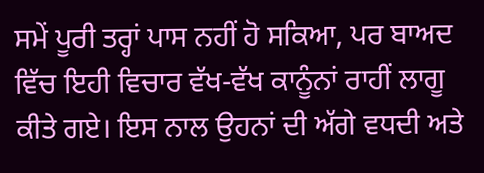ਸਮੇਂ ਪੂਰੀ ਤਰ੍ਹਾਂ ਪਾਸ ਨਹੀਂ ਹੋ ਸਕਿਆ, ਪਰ ਬਾਅਦ ਵਿੱਚ ਇਹੀ ਵਿਚਾਰ ਵੱਖ-ਵੱਖ ਕਾਨੂੰਨਾਂ ਰਾਹੀਂ ਲਾਗੂ ਕੀਤੇ ਗਏ। ਇਸ ਨਾਲ ਉਹਨਾਂ ਦੀ ਅੱਗੇ ਵਧਦੀ ਅਤੇ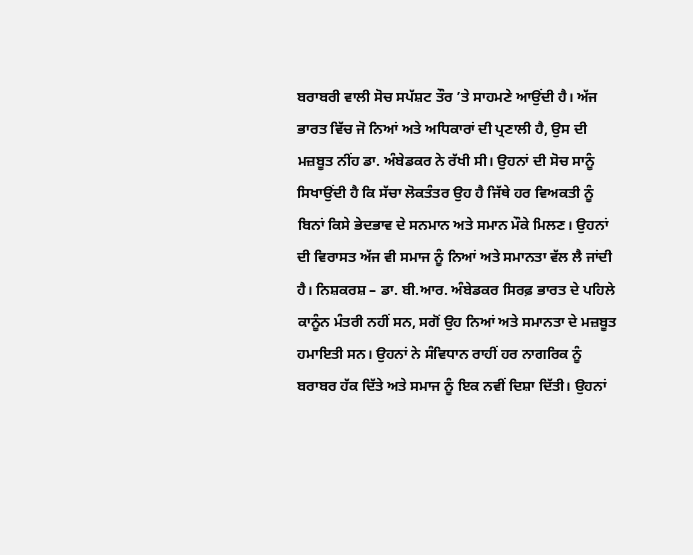ਬਰਾਬਰੀ ਵਾਲੀ ਸੋਚ ਸਪੱਸ਼ਟ ਤੌਰ ’ਤੇ ਸਾਹਮਣੇ ਆਉਂਦੀ ਹੈ। ਅੱਜ ਭਾਰਤ ਵਿੱਚ ਜੋ ਨਿਆਂ ਅਤੇ ਅਧਿਕਾਰਾਂ ਦੀ ਪ੍ਰਣਾਲੀ ਹੈ, ਉਸ ਦੀ ਮਜ਼ਬੂਤ ਨੀਂਹ ਡਾ. ਅੰਬੇਡਕਰ ਨੇ ਰੱਖੀ ਸੀ। ਉਹਨਾਂ ਦੀ ਸੋਚ ਸਾਨੂੰ ਸਿਖਾਉਂਦੀ ਹੈ ਕਿ ਸੱਚਾ ਲੋਕਤੰਤਰ ਉਹ ਹੈ ਜਿੱਥੇ ਹਰ ਵਿਅਕਤੀ ਨੂੰ ਬਿਨਾਂ ਕਿਸੇ ਭੇਦਭਾਵ ਦੇ ਸਨਮਾਨ ਅਤੇ ਸਮਾਨ ਮੌਕੇ ਮਿਲਣ। ਉਹਨਾਂ ਦੀ ਵਿਰਾਸਤ ਅੱਜ ਵੀ ਸਮਾਜ ਨੂੰ ਨਿਆਂ ਅਤੇ ਸਮਾਨਤਾ ਵੱਲ ਲੈ ਜਾਂਦੀ ਹੈ। ਨਿਸ਼ਕਰਸ਼ – ਡਾ. ਬੀ.ਆਰ. ਅੰਬੇਡਕਰ ਸਿਰਫ਼ ਭਾਰਤ ਦੇ ਪਹਿਲੇ ਕਾਨੂੰਨ ਮੰਤਰੀ ਨਹੀਂ ਸਨ, ਸਗੋਂ ਉਹ ਨਿਆਂ ਅਤੇ ਸਮਾਨਤਾ ਦੇ ਮਜ਼ਬੂਤ ਹਮਾਇਤੀ ਸਨ। ਉਹਨਾਂ ਨੇ ਸੰਵਿਧਾਨ ਰਾਹੀਂ ਹਰ ਨਾਗਰਿਕ ਨੂੰ ਬਰਾਬਰ ਹੱਕ ਦਿੱਤੇ ਅਤੇ ਸਮਾਜ ਨੂੰ ਇਕ ਨਵੀਂ ਦਿਸ਼ਾ ਦਿੱਤੀ। ਉਹਨਾਂ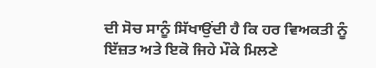ਦੀ ਸੋਚ ਸਾਨੂੰ ਸਿੱਖਾਉਂਦੀ ਹੈ ਕਿ ਹਰ ਵਿਅਕਤੀ ਨੂੰ ਇੱਜ਼ਤ ਅਤੇ ਇਕੋ ਜਿਹੇ ਮੌਕੇ ਮਿਲਣੇ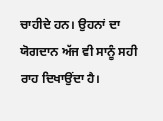ਚਾਹੀਦੇ ਹਨ। ਉਹਨਾਂ ਦਾ ਯੋਗਦਾਨ ਅੱਜ ਵੀ ਸਾਨੂੰ ਸਹੀ ਰਾਹ ਦਿਖਾਉਂਦਾ ਹੈ।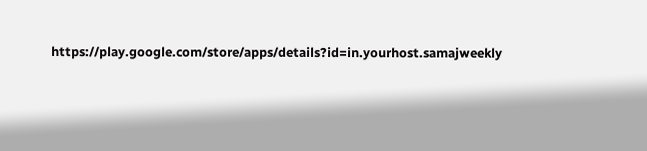https://play.google.com/store/apps/details?id=in.yourhost.samajweekly